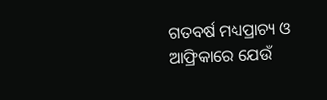ଗତବର୍ଷ ମଧ୍ୟପ୍ରାଚ୍ୟ ଓ ଆଫ୍ରିକାରେ ଯେଉଁ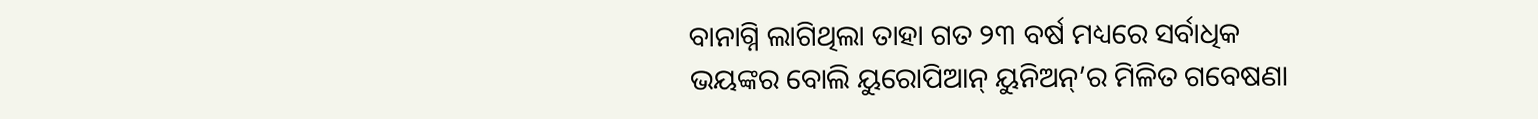ବାନାଗ୍ନି ଲାଗିଥିଲା ତାହା ଗତ ୨୩ ବର୍ଷ ମଧ୍ୟରେ ସର୍ବାଧିକ ଭୟଙ୍କର ବୋଲି ୟୁରୋପିଆନ୍ ୟୁନିଅନ୍’ର ମିଳିତ ଗବେଷଣା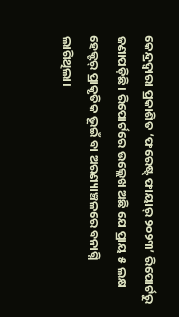କେନ୍ଦ୍ରଦ୍ବାରା ପ୍ରକାଶିତ ‘ଫରେଷ୍ଟ୍ ଫାୟାର୍ ୨୦୨୩’ ରିପୋର୍ଟରୁ ଜଣାପଡ଼ିଛି। ରିପୋର୍ଟରେ ଉଲ୍ଲେଖ ଅଛି ଯେ ପ୍ରାୟ ୫ ଲକ୍ଷ ହେକ୍ଟର୍ ପ୍ରାକୃତିକ ଭୂଇଁ ବା ଅରଣ୍ୟାଞ୍ଚଳରେ ବନାଗ୍ନି ଲାଗିଥିଲା।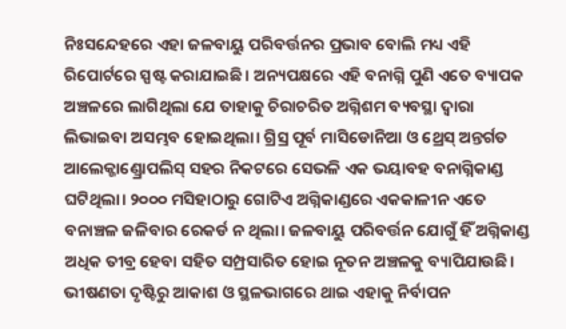ନିଃସନ୍ଦେହରେ ଏହା ଜଳବାୟୁ ପରିବର୍ତ୍ତନର ପ୍ରଭାବ ବୋଲି ମଧ୍ୟ ଏହି ରିପୋର୍ଟରେ ସ୍ପଷ୍ଟ କରାଯାଇଛି। ଅନ୍ୟପକ୍ଷରେ ଏହି ବନାଗ୍ନି ପୁଣି ଏତେ ବ୍ୟାପକ ଅଞ୍ଚଳରେ ଲାଗିଥିଲା ଯେ ତାହାକୁ ଚିରାଚରିତ ଅଗ୍ନିଶମ ବ୍ୟବସ୍ଥା ଦ୍ବାରା ଲିଭାଇବା ଅସମ୍ଭବ ହୋଇଥିଲା। ଗ୍ରିସ୍ର ପୂର୍ବ ମାସିଡୋନିଆ ଓ ଥ୍ରେସ୍ ଅନ୍ତର୍ଗତ ଆଲେକ୍ଜାଣ୍ଡ୍ରୋପଲିସ୍ ସହର ନିକଟରେ ସେଭଳି ଏକ ଭୟାବହ ବନାଗ୍ନିକାଣ୍ଡ ଘଟିଥିଲା। ୨୦୦୦ ମସିହାଠାରୁ ଗୋଟିଏ ଅଗ୍ନିକାଣ୍ଡରେ ଏକକାଳୀନ ଏତେ ବନାଞ୍ଚଳ ଜଳିବାର ରେକର୍ଡ ନ ଥିଲା। ଜଳବାୟୁ ପରିବର୍ତ୍ତନ ଯୋଗୁଁ ହିଁ ଅଗ୍ନିକାଣ୍ଡ ଅଧିକ ତୀବ୍ର ହେବା ସହିତ ସମ୍ପ୍ରସାରିତ ହୋଇ ନୂତନ ଅଞ୍ଚଳକୁ ବ୍ୟାପିଯାଉଛି। ଭୀଷଣତା ଦୃଷ୍ଟିରୁ ଆକାଶ ଓ ସ୍ଥଳଭାଗରେ ଥାଇ ଏହାକୁ ନିର୍ବାପନ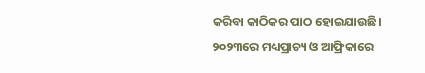କରିବା କାଠିକର ପାଠ ହୋଇଯାଉଛି।
୨୦୨୩ରେ ମଧ୍ୟପ୍ରାଚ୍ୟ ଓ ଆଫ୍ରିକାରେ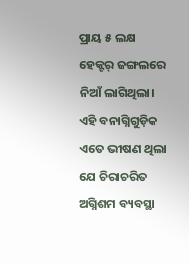ପ୍ରାୟ ୫ ଲକ୍ଷ ହେକ୍ଟର୍ ଜଙ୍ଗଲରେ ନିଆଁ ଲାଗିଥିଲା। ଏହି ବନାଗ୍ନିଗୁଡ଼ିକ ଏତେ ଭୀଷଣ ଥିଲା ଯେ ଚିରାଚରିତ ଅଗ୍ନିଶମ ବ୍ୟବସ୍ଥା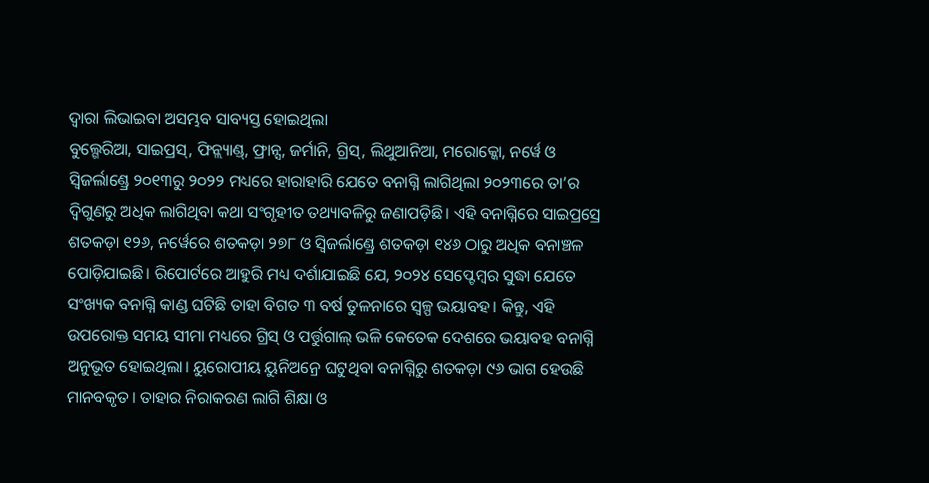ଦ୍ବାରା ଲିଭାଇବା ଅସମ୍ଭବ ସାବ୍ୟସ୍ତ ହୋଇଥିଲା
ବୁଲ୍ଗେରିଆ, ସାଇପ୍ରସ୍, ଫିନ୍ଲ୍ୟାଣ୍ଡ୍, ଫ୍ରାନ୍ସ, ଜର୍ମାନି, ଗ୍ରିସ୍, ଲିଥୁଆନିଆ, ମରୋକ୍କୋ, ନର୍ୱେ ଓ ସ୍ବିଜର୍ଲାଣ୍ଡ୍ରେ ୨୦୧୩ରୁ ୨୦୨୨ ମଧ୍ୟରେ ହାରାହାରି ଯେତେ ବନାଗ୍ନି ଲାଗିଥିଲା ୨୦୨୩ରେ ତା’ର ଦ୍ବିଗୁଣରୁ ଅଧିକ ଲାଗିଥିବା କଥା ସଂଗୃହୀତ ତଥ୍ୟାବଳିରୁ ଜଣାପଡ଼ିଛି। ଏହି ବନାଗ୍ନିରେ ସାଇପ୍ରସ୍ରେ ଶତକଡ଼ା ୧୨୬, ନର୍ୱେରେ ଶତକଡ଼ା ୨୭୮ ଓ ସ୍ବିଜର୍ଲାଣ୍ଡ୍ରେ ଶତକଡ଼ା ୧୪୬ ଠାରୁ ଅଧିକ ବନାଞ୍ଚଳ ପୋଡ଼ିଯାଇଛି। ରିପୋର୍ଟରେ ଆହୁରି ମଧ୍ୟ ଦର୍ଶାଯାଇଛି ଯେ, ୨୦୨୪ ସେପ୍ଟେମ୍ବର ସୁଦ୍ଧା ଯେତେ ସଂଖ୍ୟକ ବନାଗ୍ନି କାଣ୍ଡ ଘଟିଛି ତାହା ବିଗତ ୩ ବର୍ଷ ତୁଳନାରେ ସ୍ବଳ୍ପ ଭୟାବହ। କିନ୍ତୁ, ଏହି ଉପରୋକ୍ତ ସମୟ ସୀମା ମଧ୍ୟରେ ଗ୍ରିସ୍ ଓ ପର୍ତ୍ତୁଗାଲ୍ ଭଳି କେତେକ ଦେଶରେ ଭୟାବହ ବନାଗ୍ନି ଅନୁଭୂତ ହୋଇଥିଲା। ୟୁରୋପୀୟ ୟୁନିଅନ୍ରେ ଘଟୁଥିବା ବନାଗ୍ନିରୁ ଶତକଡ଼ା ୯୬ ଭାଗ ହେଉଛି ମାନବକୃତ। ତାହାର ନିରାକରଣ ଲାଗି ଶିକ୍ଷା ଓ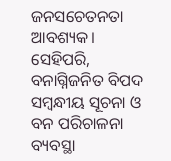ଜନସଚେତନତା ଆବଶ୍ୟକ। ସେହିପରି, ବନାଗ୍ନିଜନିତ ବିପଦ ସମ୍ବନ୍ଧୀୟ ସୂଚନା ଓ ବନ ପରିଚାଳନା ବ୍ୟବସ୍ଥା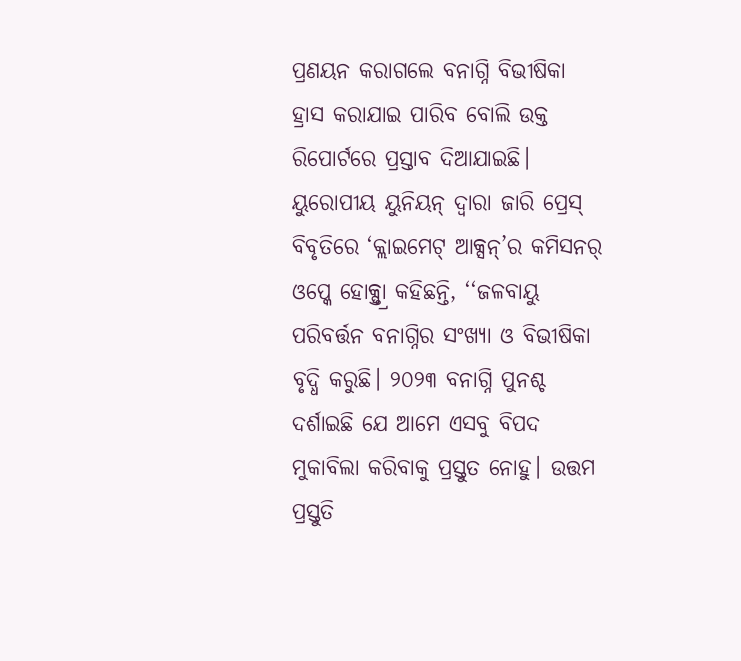ପ୍ରଣୟନ କରାଗଲେ ବନାଗ୍ନି ବିଭୀଷିକା ହ୍ରାସ କରାଯାଇ ପାରିବ ବୋଲି ଉକ୍ତ ରିପୋର୍ଟରେ ପ୍ରସ୍ତାବ ଦିଆଯାଇଛି।
ୟୁରୋପୀୟ ୟୁନିୟନ୍ ଦ୍ବାରା ଜାରି ପ୍ରେସ୍ ବିବୃତିରେ ‘କ୍ଲାଇମେଟ୍ ଆକ୍ସନ୍’ର କମିସନର୍ ଓପ୍କେ ହୋକ୍ସ୍ତ୍ରା କହିଛନ୍ତି, ‘‘ଜଳବାୟୁ ପରିବର୍ତ୍ତନ ବନାଗ୍ନିର ସଂଖ୍ୟା ଓ ବିଭୀଷିକା ବୃଦ୍ଧି କରୁଛି। ୨୦୨୩ ବନାଗ୍ନି ପୁନଶ୍ଚ ଦର୍ଶାଇଛି ଯେ ଆମେ ଏସବୁ ବିପଦ ମୁକାବିଲା କରିବାକୁ ପ୍ରସ୍ତୁତ ନୋହୁ। ଉତ୍ତମ ପ୍ରସ୍ତୁତି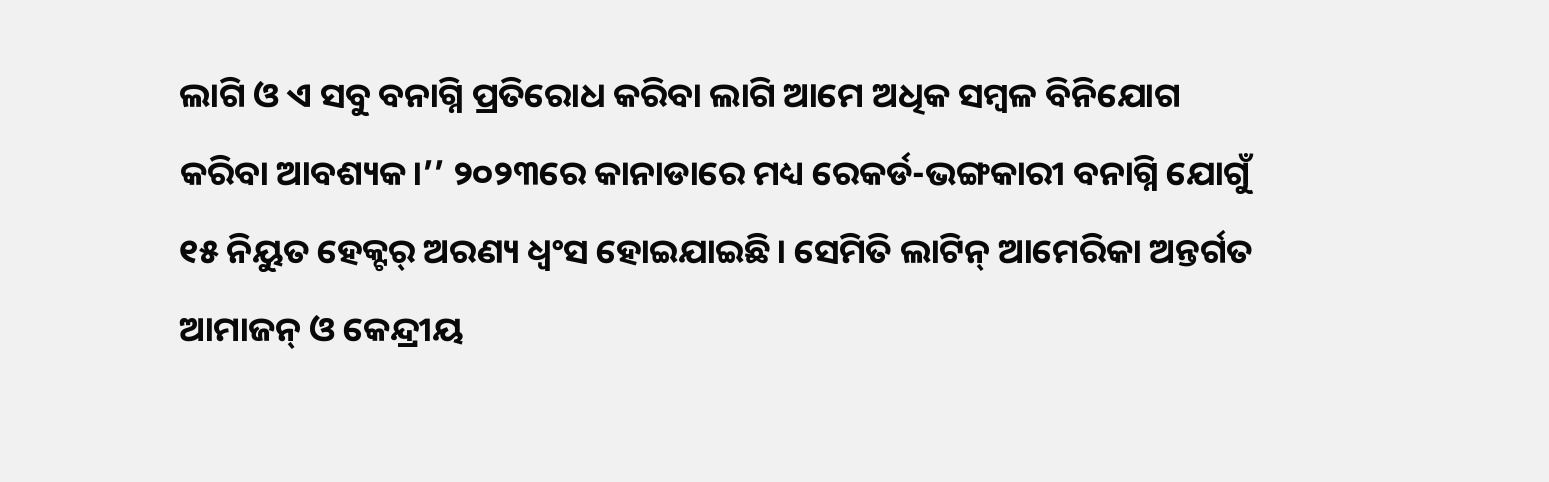ଲାଗି ଓ ଏ ସବୁ ବନାଗ୍ନି ପ୍ରତିରୋଧ କରିବା ଲାଗି ଆମେ ଅଧିକ ସମ୍ବଳ ବିନିଯୋଗ କରିବା ଆବଶ୍ୟକ।’’ ୨୦୨୩ରେ କାନାଡାରେ ମଧ୍ୟ ରେକର୍ଡ-ଭଙ୍ଗକାରୀ ବନାଗ୍ନି ଯୋଗୁଁ ୧୫ ନିୟୁତ ହେକ୍ଟର୍ ଅରଣ୍ୟ ଧ୍ବଂସ ହୋଇଯାଇଛି। ସେମିତି ଲାଟିନ୍ ଆମେରିକା ଅନ୍ତର୍ଗତ ଆମାଜନ୍ ଓ କେନ୍ଦ୍ରୀୟ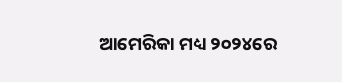ଆମେରିକା ମଧ୍ୟ ୨୦୨୪ରେ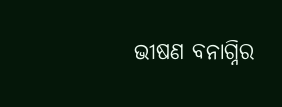ଭୀଷଣ ବନାଗ୍ନିର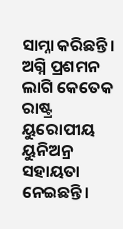ସାମ୍ନା କରିଛନ୍ତି। ଅଗ୍ନି ପ୍ରଶମନ ଲାଗି କେତେକ ରାଷ୍ଟ୍ର ୟୁରୋପୀୟ ୟୁନିଅନ୍ର ସହାୟତା ନେଇଛନ୍ତି।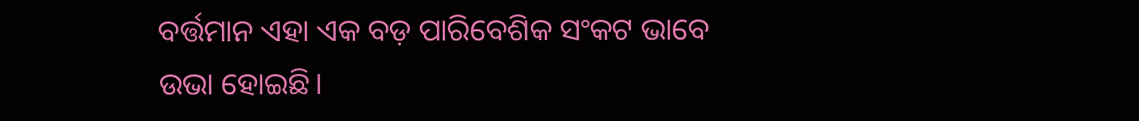ବର୍ତ୍ତମାନ ଏହା ଏକ ବଡ଼ ପାରିବେଶିକ ସଂକଟ ଭାବେ ଉଭା ହୋଇଛି।